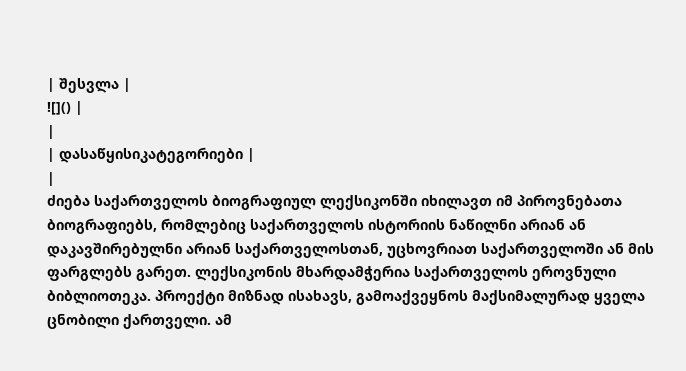| შესვლა |
![]() |
|
| დასაწყისიკატეგორიები |
|
ძიება საქართველოს ბიოგრაფიულ ლექსიკონში იხილავთ იმ პიროვნებათა ბიოგრაფიებს, რომლებიც საქართველოს ისტორიის ნაწილნი არიან ან დაკავშირებულნი არიან საქართველოსთან, უცხოვრიათ საქართველოში ან მის ფარგლებს გარეთ. ლექსიკონის მხარდამჭერია საქართველოს ეროვნული ბიბლიოთეკა. პროექტი მიზნად ისახავს, გამოაქვეყნოს მაქსიმალურად ყველა ცნობილი ქართველი. ამ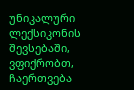უნიკალური ლექსიკონის შევსებაში, ვფიქრობთ, ჩაერთვება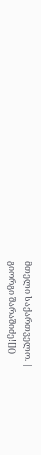მთელი საქართველო. |
გიორგი შარაშიძე![]()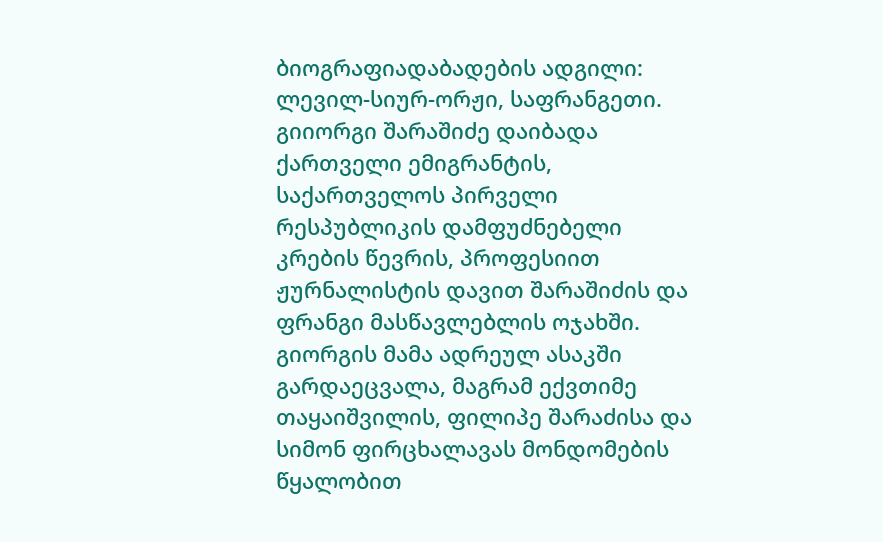ბიოგრაფიადაბადების ადგილი: ლევილ-სიურ-ორჟი, საფრანგეთი. გიიორგი შარაშიძე დაიბადა ქართველი ემიგრანტის, საქართველოს პირველი რესპუბლიკის დამფუძნებელი კრების წევრის, პროფესიით ჟურნალისტის დავით შარაშიძის და ფრანგი მასწავლებლის ოჯახში. გიორგის მამა ადრეულ ასაკში გარდაეცვალა, მაგრამ ექვთიმე თაყაიშვილის, ფილიპე შარაძისა და სიმონ ფირცხალავას მონდომების წყალობით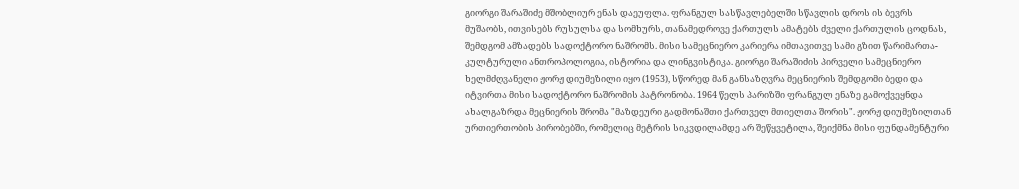გიორგი შარაშიძე მშობლიურ ენას დაეუფლა. ფრანგულ სასწავლებელში სწავლის დროს ის ბევრს მუშაობს, ითვისებს რუსულსა და სომხურს, თანამედროვე ქართულს ამატებს ძველი ქართულის ცოდნას, შემდგომ ამზადებს სადოქტორო ნაშრომს. მისი სამეცნიერო კარიერა იმთავითვე სამი გზით წარიმართა-კულტურული ანთროპოლოგია, ისტორია და ლინგვისტიკა. გიორგი შარაშიძის პირველი სამეცნიერო ხელმძღვანელი ჟორჟ დიუმეზილი იყო (1953), სწორედ მან განსაზღვრა მეცნიერის შემდგომი ბედი და იტვირთა მისი სადოქტორო ნაშრომის პატრონობა. 1964 წელს პარიზში ფრანგულ ენაზე გამოქვეყნდა ახალგაზრდა მეცნიერის შრომა "მაზდეური გადმონაშთი ქართველ მთიელთა შორის". ჟორჟ დიუმეზილთან ურთიერთობის პირობებში, რომელიც მეტრის სიკვდილამდე არ შეწყვეტილა, შეიქმნა მისი ფუნდამენტური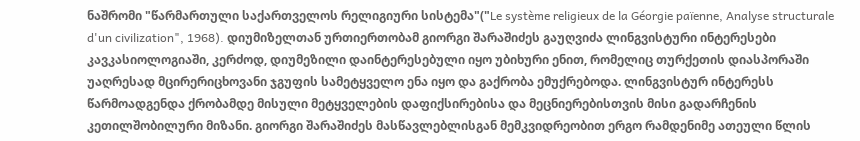ნაშრომი "წარმართული საქართველოს რელიგიური სისტემა"("Le système religieux de la Géorgie païenne, Analyse structurale d'un civilization", 1968). დიუმიზელთან ურთიერთობამ გიორგი შარაშიძეს გაუღვიძა ლინგვისტური ინტერესები კავკასიოლოგიაში, კერძოდ, დიუმეზილი დაინტერესებული იყო უბიხური ენით, რომელიც თურქეთის დიასპორაში უაღრესად მცირერიცხოვანი ჯგუფის სამეტყველო ენა იყო და გაქრობა ემუქრებოდა. ლინგვისტურ ინტერესს წარმოადგენდა ქრობამდე მისული მეტყველების დაფიქსირებისა და მეცნიერებისთვის მისი გადარჩენის კეთილშობილური მიზანი. გიორგი შარაშიძეს მასწავლებლისგან მემკვიდრეობით ერგო რამდენიმე ათეული წლის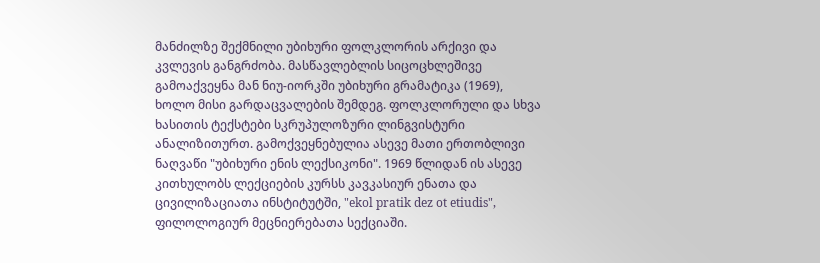მანძილზე შექმნილი უბიხური ფოლკლორის არქივი და კვლევის განგრძობა. მასწავლებლის სიცოცხლეშივე გამოაქვეყნა მან ნიუ-იორკში უბიხური გრამატიკა (1969), ხოლო მისი გარდაცვალების შემდეგ. ფოლკლორული და სხვა ხასითის ტექსტები სკრუპულოზური ლინგვისტური ანალიზითურთ. გამოქვეყნებულია ასევე მათი ერთობლივი ნაღვაწი "უბიხური ენის ლექსიკონი". 1969 წლიდან ის ასევე კითხულობს ლექციების კურსს კავკასიურ ენათა და ცივილიზაციათა ინსტიტუტში, "ekol pratik dez ot etiudis", ფილოლოგიურ მეცნიერებათა სექციაში.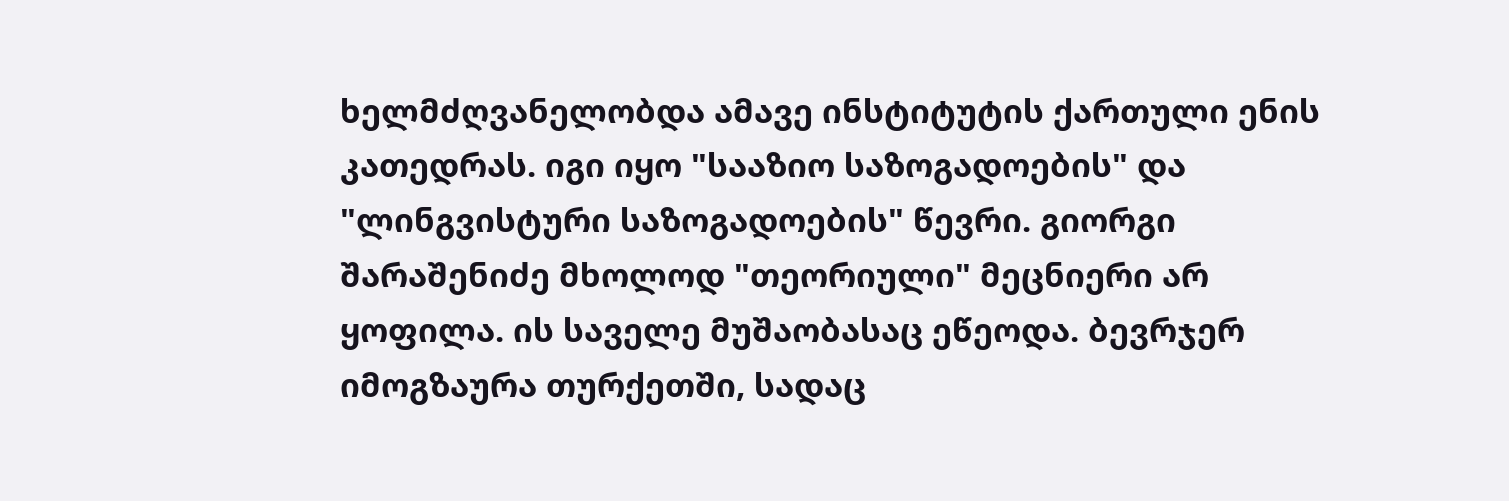ხელმძღვანელობდა ამავე ინსტიტუტის ქართული ენის კათედრას. იგი იყო "სააზიო საზოგადოების" და "ლინგვისტური საზოგადოების" წევრი. გიორგი შარაშენიძე მხოლოდ "თეორიული" მეცნიერი არ ყოფილა. ის საველე მუშაობასაც ეწეოდა. ბევრჯერ იმოგზაურა თურქეთში, სადაც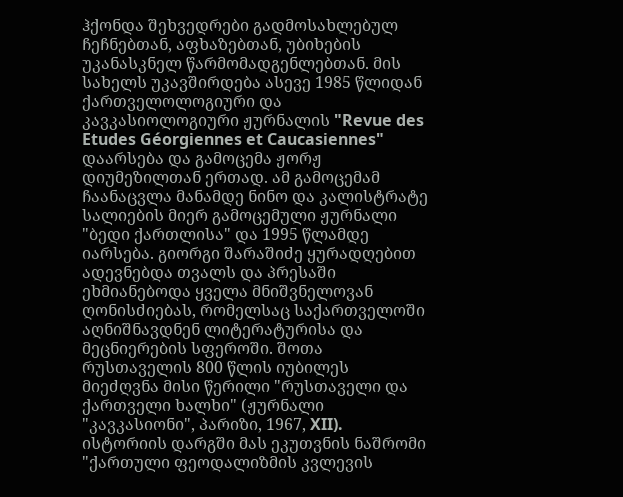ჰქონდა შეხვედრები გადმოსახლებულ ჩეჩნებთან, აფხაზებთან, უბიხების უკანასკნელ წარმომადგენლებთან. მის სახელს უკავშირდება ასევე 1985 წლიდან ქართველოლოგიური და კავკასიოლოგიური ჟურნალის "Revue des Etudes Géorgiennes et Caucasiennes" დაარსება და გამოცემა ჟორჟ დიუმეზილთან ერთად. ამ გამოცემამ ჩაანაცვლა მანამდე ნინო და კალისტრატე სალიების მიერ გამოცემული ჟურნალი "ბედი ქართლისა" და 1995 წლამდე იარსება. გიორგი შარაშიძე ყურადღებით ადევნებდა თვალს და პრესაში ეხმიანებოდა ყველა მნიშვნელოვან ღონისძიებას, რომელსაც საქართველოში აღნიშნავდნენ ლიტერატურისა და მეცნიერების სფეროში. შოთა რუსთაველის 800 წლის იუბილეს მიეძღვნა მისი წერილი "რუსთაველი და ქართველი ხალხი" (ჟურნალი "კავკასიონი", პარიზი, 1967, XII). ისტორიის დარგში მას ეკუთვნის ნაშრომი "ქართული ფეოდალიზმის კვლევის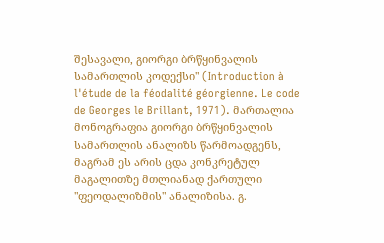შესავალი, გიორგი ბრწყინვალის სამართლის კოდექსი" (Introduction à l'étude de la féodalité géorgienne. Le code de Georges le Brillant, 1971). მართალია მონოგრაფია გიორგი ბრწყინვალის სამართლის ანალიზს წარმოადგენს, მაგრამ ეს არის ცდა კონკრეტულ მაგალითზე მთლიანად ქართული "ფეოდალიზმის" ანალიზისა. გ.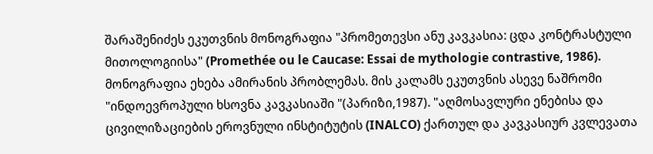შარაშენიძეს ეკუთვნის მონოგრაფია "პრომეთევსი ანუ კავკასია: ცდა კონტრასტული მითოლოგიისა" (Promethée ou le Caucase: Essai de mythologie contrastive, 1986). მონოგრაფია ეხება ამირანის პრობლემას. მის კალამს ეკუთვნის ასევე ნაშრომი "ინდოევროპული ხსოვნა კავკასიაში "(პარიზი,1987). "აღმოსავლური ენებისა და ცივილიზაციების ეროვნული ინსტიტუტის (INALCO) ქართულ და კავკასიურ კვლევათა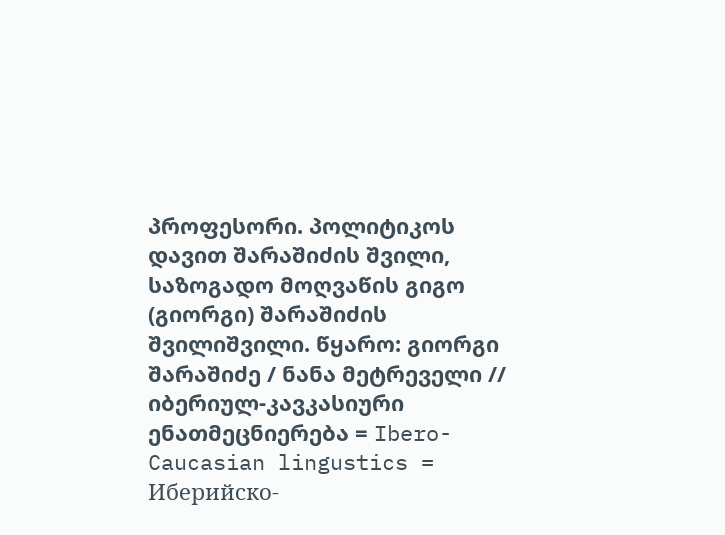პროფესორი. პოლიტიკოს დავით შარაშიძის შვილი, საზოგადო მოღვაწის გიგო (გიორგი) შარაშიძის შვილიშვილი. წყარო: გიორგი შარაშიძე / ნანა მეტრეველი // იბერიულ-კავკასიური ენათმეცნიერება = Ibero-Caucasian lingustics = Иберийско-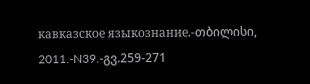кавказское языкознание.-თბილისი, 2011.-N39.-გვ.259-271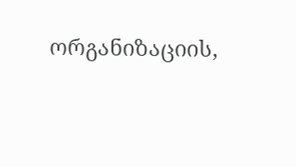ორგანიზაციის,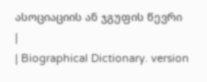ასოციაციის ან ჯგუფის წევრი
|
| Biographical Dictionary. version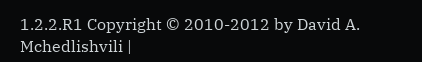1.2.2.R1 Copyright © 2010-2012 by David A. Mchedlishvili |